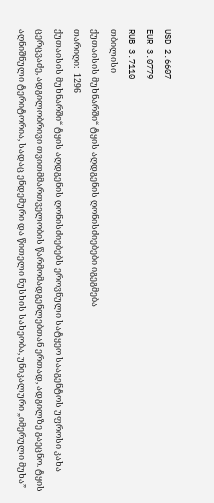USD 2.6607
EUR 3.0779
RUB 3.7110
თბილისი
ქუთაისის მუხნარში“ ტყის აღდგენის ღონისძიებები იგეგმება
თარიღი:  1296
ქუთაისის მუხნარში“ ტყის აღდგენის ღონისძიებებს ეროვნული სატყეო სააგენტოს უფროსი კახა ცერცვაძე, ადგილობრივი თვითმმართველობის წარმომადგენლებთან ერთად, ადგილზე გაეცნო. ტყის აღნიშნული ტერიტორია, სადაც ენდემური და წითელი ნუსხის სახეობა, უნიკალური „იმერული მუხა”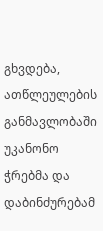გხვდება, ათწლეულების განმავლობაში უკანონო ჭრებმა და დაბინძურებამ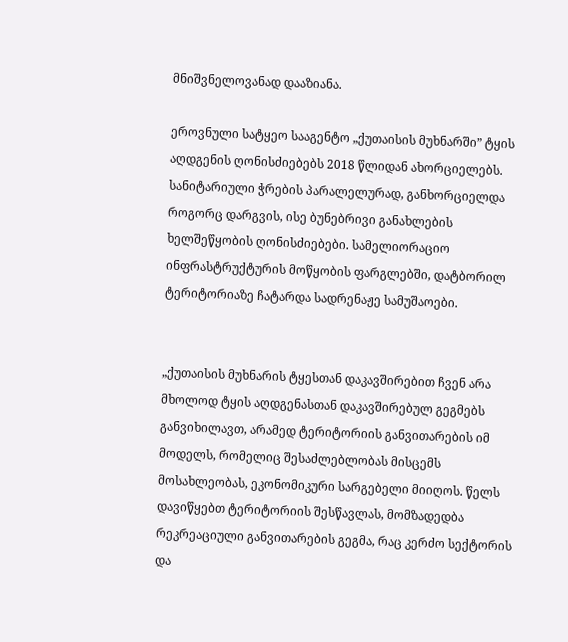მნიშვნელოვანად დააზიანა.

ეროვნული სატყეო სააგენტო „ქუთაისის მუხნარში” ტყის აღდგენის ღონისძიებებს 2018 წლიდან ახორციელებს. სანიტარიული ჭრების პარალელურად, განხორციელდა როგორც დარგვის, ისე ბუნებრივი განახლების ხელშეწყობის ღონისძიებები. სამელიორაციო ინფრასტრუქტურის მოწყობის ფარგლებში, დატბორილ ტერიტორიაზე ჩატარდა სადრენაჟე სამუშაოები.


„ქუთაისის მუხნარის ტყესთან დაკავშირებით ჩვენ არა მხოლოდ ტყის აღდგენასთან დაკავშირებულ გეგმებს განვიხილავთ, არამედ ტერიტორიის განვითარების იმ მოდელს, რომელიც შესაძლებლობას მისცემს მოსახლეობას, ეკონომიკური სარგებელი მიიღოს. წელს დავიწყებთ ტერიტორიის შესწავლას, მომზადედბა რეკრეაციული განვითარების გეგმა, რაც კერძო სექტორის და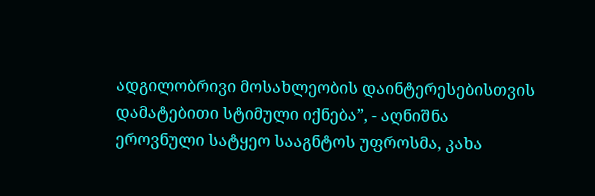ადგილობრივი მოსახლეობის დაინტერესებისთვის დამატებითი სტიმული იქნება”, - აღნიშნა ეროვნული სატყეო სააგნტოს უფროსმა, კახა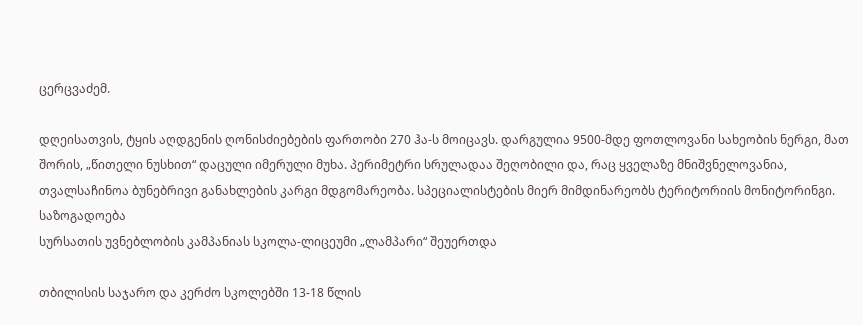ცერცვაძემ.

დღეისათვის, ტყის აღდგენის ღონისძიებების ფართობი 270 ჰა-ს მოიცავს. დარგულია 9500-მდე ფოთლოვანი სახეობის ნერგი, მათ შორის, „წითელი ნუსხით“ დაცული იმერული მუხა. პერიმეტრი სრულადაა შეღობილი და, რაც ყველაზე მნიშვნელოვანია, თვალსაჩინოა ბუნებრივი განახლების კარგი მდგომარეობა. სპეციალისტების მიერ მიმდინარეობს ტერიტორიის მონიტორინგი.
საზოგადოება
სურსათის უვნებლობის კამპანიას სკოლა-ლიცეუმი „ლამპარი“ შეუერთდა

თბილისის საჯარო და კერძო სკოლებში 13-18 წლის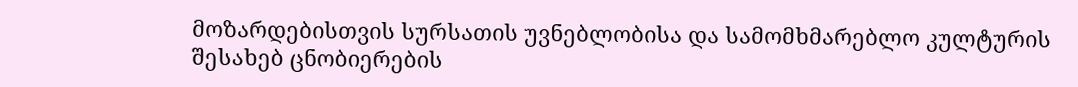მოზარდებისთვის სურსათის უვნებლობისა და სამომხმარებლო კულტურის შესახებ ცნობიერების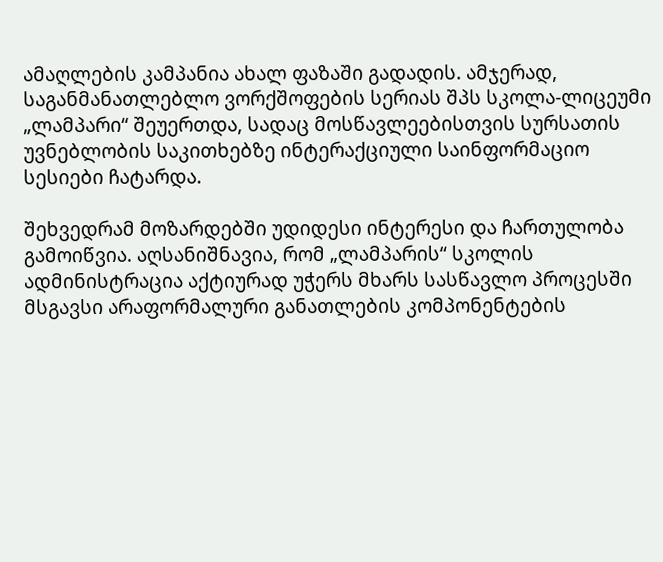ამაღლების კამპანია ახალ ფაზაში გადადის. ამჯერად, საგანმანათლებლო ვორქშოფების სერიას შპს სკოლა-ლიცეუმი „ლამპარი“ შეუერთდა, სადაც მოსწავლეებისთვის სურსათის უვნებლობის საკითხებზე ინტერაქციული საინფორმაციო სესიები ჩატარდა.

შეხვედრამ მოზარდებში უდიდესი ინტერესი და ჩართულობა გამოიწვია. აღსანიშნავია, რომ „ლამპარის“ სკოლის ადმინისტრაცია აქტიურად უჭერს მხარს სასწავლო პროცესში მსგავსი არაფორმალური განათლების კომპონენტების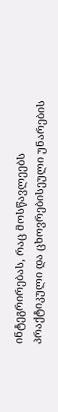ინტეგრირებას, რაც მოსწავლეებს პრაქტიკული და ცხოვრებისეული უნარების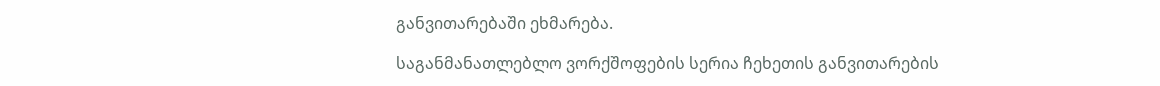განვითარებაში ეხმარება.

საგანმანათლებლო ვორქშოფების სერია ჩეხეთის განვითარების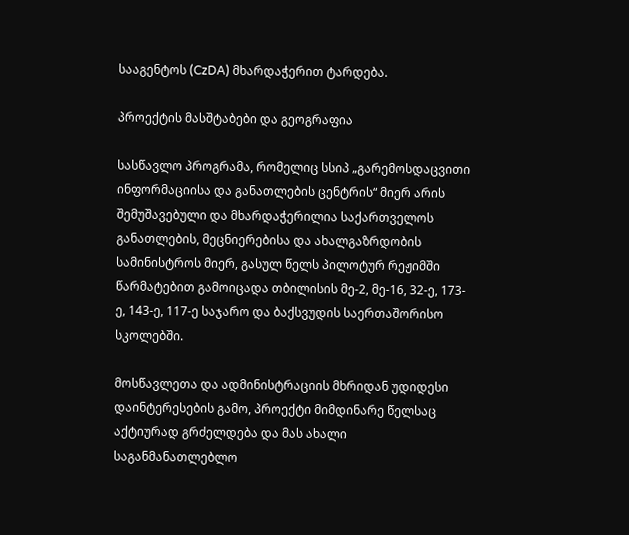სააგენტოს (CzDA) მხარდაჭერით ტარდება.

პროექტის მასშტაბები და გეოგრაფია

სასწავლო პროგრამა, რომელიც სსიპ „გარემოსდაცვითი ინფორმაციისა და განათლების ცენტრის“ მიერ არის შემუშავებული და მხარდაჭერილია საქართველოს განათლების, მეცნიერებისა და ახალგაზრდობის სამინისტროს მიერ, გასულ წელს პილოტურ რეჟიმში წარმატებით გამოიცადა თბილისის მე-2, მე-16, 32-ე, 173-ე, 143-ე, 117-ე საჯარო და ბაქსვუდის საერთაშორისო სკოლებში.

მოსწავლეთა და ადმინისტრაციის მხრიდან უდიდესი დაინტერესების გამო, პროექტი მიმდინარე წელსაც აქტიურად გრძელდება და მას ახალი საგანმანათლებლო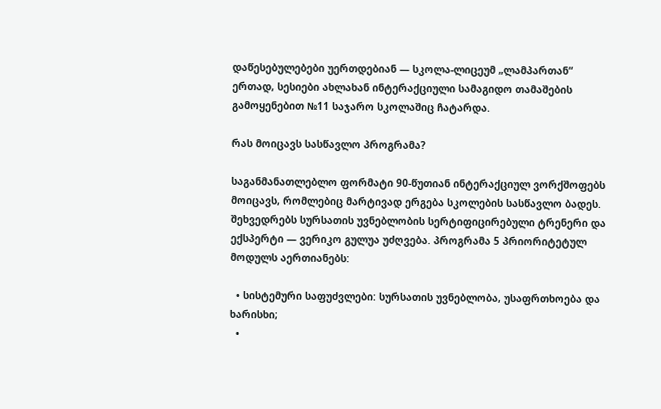დაწესებულებები უერთდებიან — სკოლა-ლიცეუმ „ლამპართან“ ერთად, სესიები ახლახან ინტერაქციული სამაგიდო თამაშების გამოყენებით №11 საჯარო სკოლაშიც ჩატარდა.

რას მოიცავს სასწავლო პროგრამა?

საგანმანათლებლო ფორმატი 90-წუთიან ინტერაქციულ ვორქშოფებს მოიცავს, რომლებიც მარტივად ერგება სკოლების სასწავლო ბადეს. შეხვედრებს სურსათის უვნებლობის სერტიფიცირებული ტრენერი და ექსპერტი — ვერიკო გულუა უძღვება. პროგრამა 5 პრიორიტეტულ მოდულს აერთიანებს:

  • სისტემური საფუძვლები: სურსათის უვნებლობა, უსაფრთხოება და ხარისხი;
  •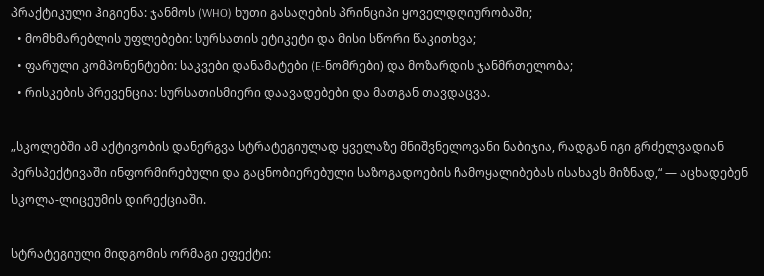პრაქტიკული ჰიგიენა: ჯანმოს (WHO) ხუთი გასაღების პრინციპი ყოველდღიურობაში;
  • მომხმარებლის უფლებები: სურსათის ეტიკეტი და მისი სწორი წაკითხვა;
  • ფარული კომპონენტები: საკვები დანამატები (E-ნომრები) და მოზარდის ჯანმრთელობა;
  • რისკების პრევენცია: სურსათისმიერი დაავადებები და მათგან თავდაცვა.

„სკოლებში ამ აქტივობის დანერგვა სტრატეგიულად ყველაზე მნიშვნელოვანი ნაბიჯია, რადგან იგი გრძელვადიან პერსპექტივაში ინფორმირებული და გაცნობიერებული საზოგადოების ჩამოყალიბებას ისახავს მიზნად,“ — აცხადებენ სკოლა-ლიცეუმის დირექციაში.

სტრატეგიული მიდგომის ორმაგი ეფექტი: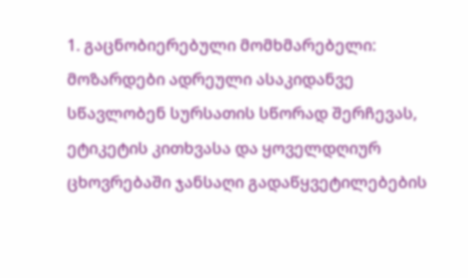1. გაცნობიერებული მომხმარებელი: მოზარდები ადრეული ასაკიდანვე სწავლობენ სურსათის სწორად შერჩევას, ეტიკეტის კითხვასა და ყოველდღიურ ცხოვრებაში ჯანსაღი გადაწყვეტილებების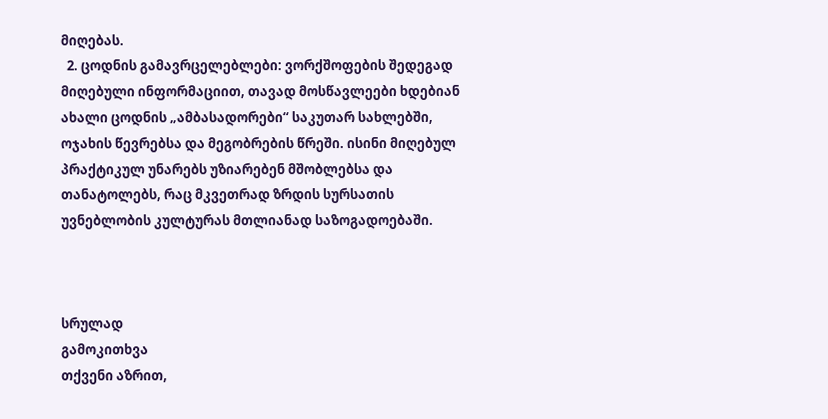მიღებას.
  2. ცოდნის გამავრცელებლები: ვორქშოფების შედეგად მიღებული ინფორმაციით, თავად მოსწავლეები ხდებიან ახალი ცოდნის „ამბასადორები“ საკუთარ სახლებში, ოჯახის წევრებსა და მეგობრების წრეში. ისინი მიღებულ პრაქტიკულ უნარებს უზიარებენ მშობლებსა და თანატოლებს, რაც მკვეთრად ზრდის სურსათის უვნებლობის კულტურას მთლიანად საზოგადოებაში.



სრულად
გამოკითხვა
თქვენი აზრით,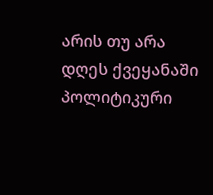არის თუ არა დღეს ქვეყანაში პოლიტიკური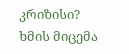კრიზისი?
ხმის მიცემა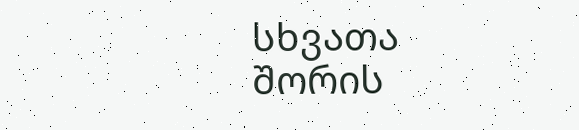სხვათა შორის